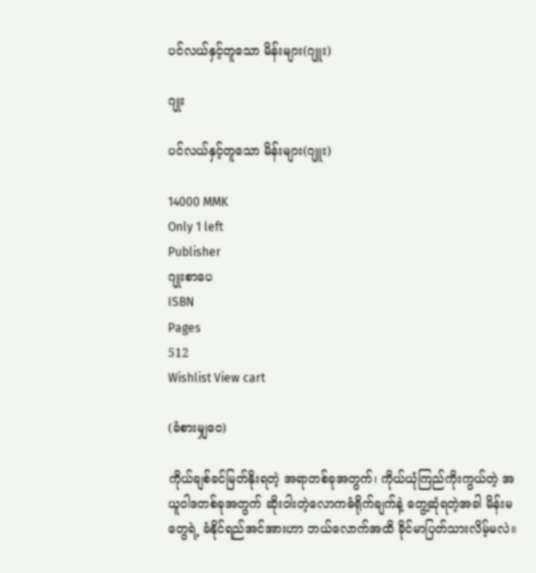ပင်လယ်နှင့်တူသော မိန်းများ(ဂျူး)

ဂျုး

ပင်လယ်နှင့်တူသော မိန်းများ(ဂျူး)

14000 MMK
Only 1 left
Publisher
ဂျုးစာပေ
ISBN
Pages
512
Wishlist View cart

(ခံစားမျှဝေ)

ကိုယ်ချစ်ခင်မြတ်နိုးရတဲ့ အရာတစ်ခုအတွက်၊ ကိုယ်ယုံကြည်ကိုးကွယ်တဲ့ အယူဝါဒတစ်ခုအတွက် ဆိုးဝါးတဲ့လောကဓံရိုက်ချက်နဲ့ တွေ့ဆုံရတဲ့အခါ မိန်းမတွေရဲ့ ခံနိုင်ရည်အင်အားဟာ ဘယ်လောက်အထိ ခိုင်မာပြတ်သားလိမ့်မလဲ။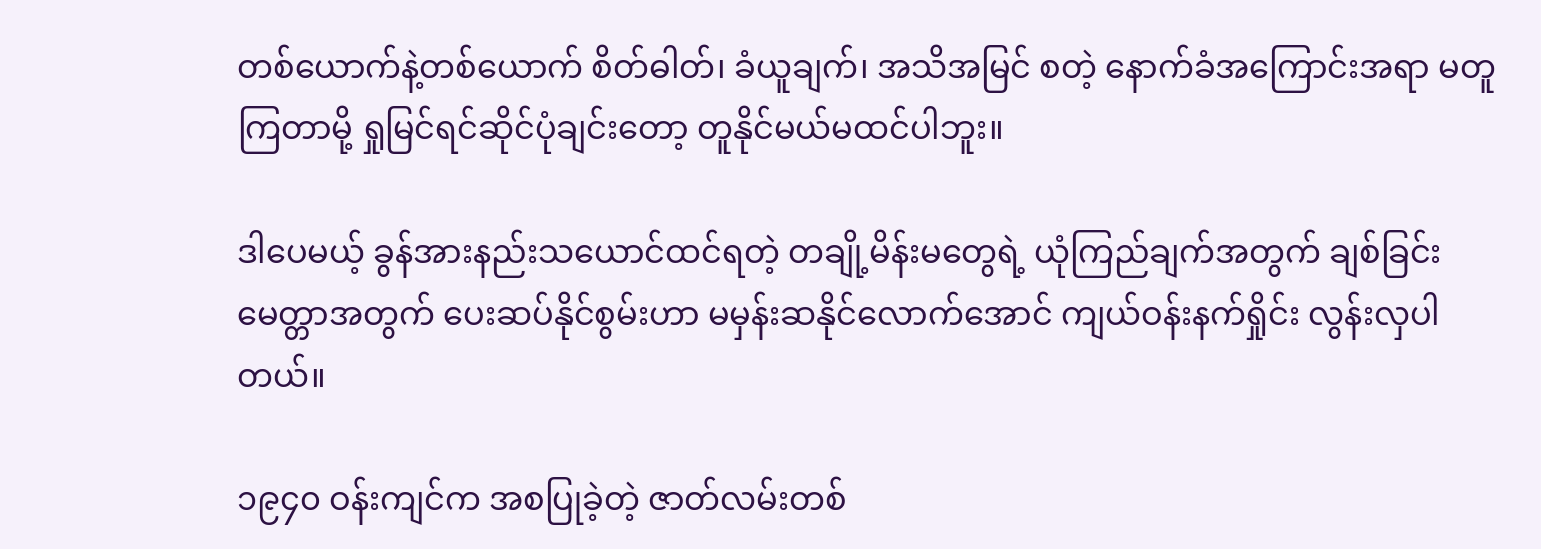တစ်ယောက်နဲ့တစ်ယောက် စိတ်ဓါတ်၊ ခံယူချက်၊ အသိအမြင် စတဲ့ နောက်ခံအကြောင်းအရာ မတူကြတာမို့ ရှုမြင်ရင်ဆိုင်ပုံချင်းတော့ တူနိုင်မယ်မထင်ပါဘူး။

ဒါပေမယ့် ခွန်အားနည်းသယောင်ထင်ရတဲ့ တချို့မိန်းမတွေရဲ့ ယုံကြည်ချက်အတွက် ချစ်ခြင်းမေတ္တာအတွက် ပေးဆပ်နိုင်စွမ်းဟာ မမှန်းဆနိုင်လောက်အောင် ကျယ်ဝန်းနက်ရှိုင်း လွန်းလှပါတယ်။

၁၉၄၀ ဝန်းကျင်က အစပြုခဲ့တဲ့ ဇာတ်လမ်းတစ်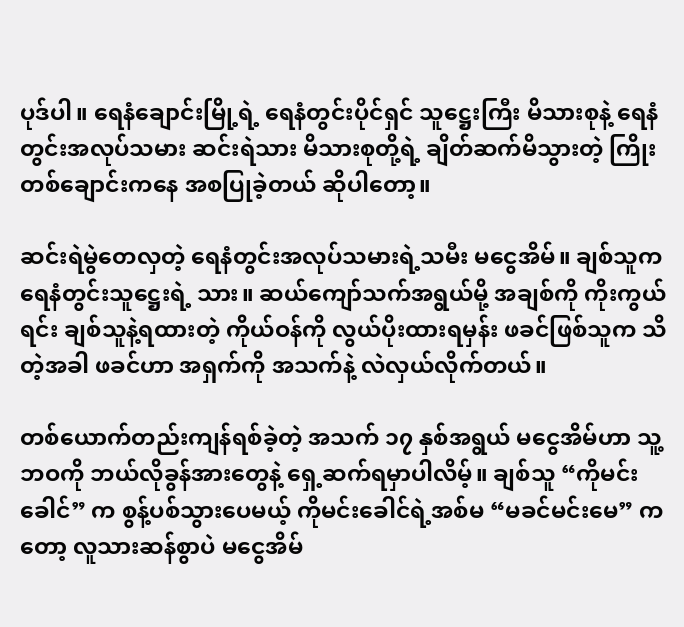ပုဒ်ပါ။ ရေနံချောင်းမြို့ရဲ့ ရေနံတွင်းပိုင်ရှင် သူဋ္ဌေးကြီး မိသားစုနဲ့ ရေနံတွင်းအလုပ်သမား ဆင်းရဲသား မိသားစုတို့ရဲ့ ချိတ်ဆက်မိသွားတဲ့ ကြိုးတစ်ချောင်းကနေ အစပြုခဲ့တယ် ဆိုပါတော့။

ဆင်းရဲမွဲတေလှတဲ့ ရေနံတွင်းအလုပ်သမားရဲ့သမီး မငွေအိမ်။ ချစ်သူက ရေနံတွင်းသူဋ္ဌေးရဲ့ သား။ ဆယ်ကျော်သက်အရွယ်မို့ အချစ်ကို ကိုးကွယ်ရင်း ချစ်သူနဲ့ရထားတဲ့ ကိုယ်ဝန်ကို လွယ်ပိုးထားရမှန်း ဖခင်ဖြစ်သူက သိတဲ့အခါ ဖခင်ဟာ အရှက်ကို အသက်နဲ့ လဲလှယ်လိုက်တယ်။

တစ်ယောက်တည်းကျန်ရစ်ခဲ့တဲ့ အသက် ၁၇ နှစ်အရွယ် မငွေအိမ်ဟာ သူ့ဘဝကို ဘယ်လိုခွန်အားတွေနဲ့ ရှေ့ဆက်ရမှာပါလိမ့်။ ချစ်သူ “ကိုမင်းခေါင်” က စွန့်ပစ်သွားပေမယ့် ကိုမင်းခေါင်ရဲ့အစ်မ “မခင်မင်းမေ” ကတော့ လူသားဆန်စွာပဲ မငွေအိမ်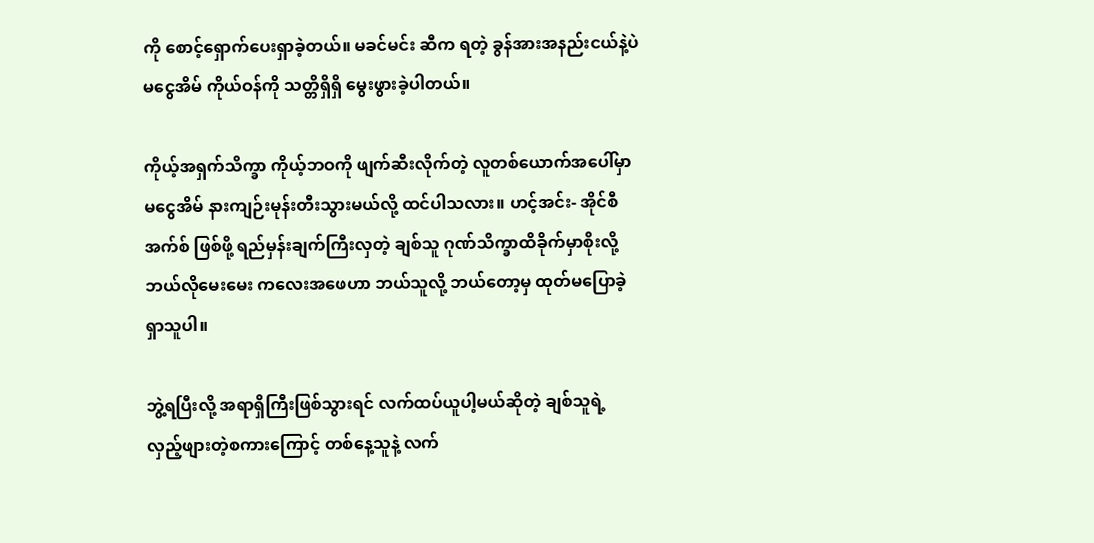ကို စောင့်ရှောက်ပေးရှာခဲ့တယ်။ မခင်မင်း ဆီက ရတဲ့ ခွန်အားအနည်းငယ်နဲ့ပဲ မငွေအိမ် ကိုယ်ဝန်ကို သတ္တိရှိရှိ မွေးဖွားခဲ့ပါတယ်။

ကိုယ့်အရှက်သိက္ခာ ကိုယ့်ဘဝကို ဖျက်ဆီးလိုက်တဲ့ လူတစ်ယောက်အပေါ်မှာ မငွေအိမ် နားကျဉ်းမုန်းတီးသွားမယ်လို့ ထင်ပါသလား။ ဟင့်အင်း- အိုင်စီအက်စ် ဖြစ်ဖို့ ရည်မှန်းချက်ကြီးလှတဲ့ ချစ်သူ ဂုဏ်သိက္ခာထိခိုက်မှာစိုးလို့ ဘယ်လိုမေးမေး ကလေးအဖေဟာ ဘယ်သူလို့ ဘယ်တော့မှ ထုတ်မပြောခဲ့ရှာသူပါ။

ဘွဲ့ရပြီးလို့ အရာရှိကြီးဖြစ်သွားရင် လက်ထပ်ယူပါ့မယ်ဆိုတဲ့ ချစ်သူရဲ့ လှည့်ဖျားတဲ့စကားကြောင့် တစ်နေ့သူနဲ့ လက်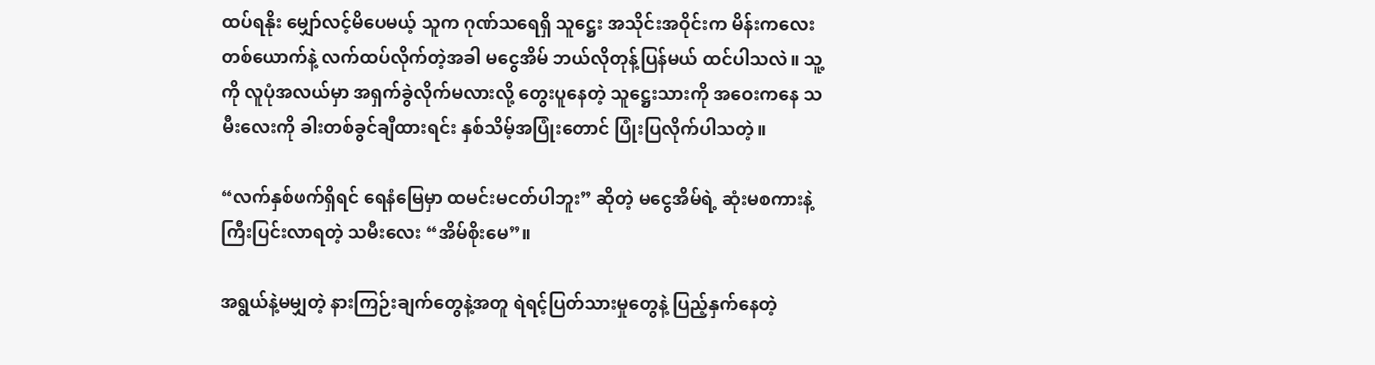ထပ်ရနိုး မျှော်လင့်မိပေမယ့် သူက ဂုဏ်သရေရှိ သူဋ္ဌေး အသိုင်းအဝိုင်းက မိန်းကလေးတစ်ယောက်နဲ့ လက်ထပ်လိုက်တဲ့အခါ မငွေအိမ် ဘယ်လိုတုန့်ပြန်မယ် ထင်ပါသလဲ။ သူ့ကို လူပုံအလယ်မှာ အရှက်ခွဲလိုက်မလားလို့ တွေးပူနေတဲ့ သူဋ္ဌေးသားကို အဝေးကနေ သမီးလေးကို ခါးတစ်ခွင်ချီထားရင်း နှစ်သိမ့်အပြုံးတောင် ပြုံးပြလိုက်ပါသတဲ့။

“လက်နှစ်ဖက်ရှိရင် ရေနံမြေမှာ ထမင်းမငတ်ပါဘူး” ဆိုတဲ့ မငွေအိမ်ရဲ့ ဆုံးမစကားနဲ့ ကြီးပြင်းလာရတဲ့ သမီးလေး “အိမ်စိုးမေ”။

အရွယ်နဲ့မမျှတဲ့ နားကြဉ်းချက်တွေနဲ့အတူ ရဲရင့်ပြတ်သားမှုတွေနဲ့ ပြည့်နှက်နေတဲ့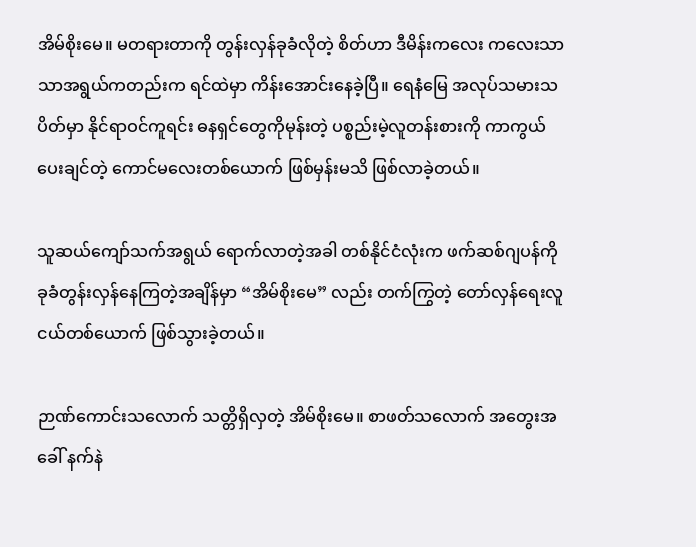အိမ်စိုးမေ။ မတရားတာကို တွန်းလှန်ခုခံလိုတဲ့ စိတ်ဟာ ဒီမိန်းကလေး ကလေးသာသာအရွယ်ကတည်းက ရင်ထဲမှာ ကိန်းအောင်းနေခဲ့ပြီ။ ရေနံမြေ အလုပ်သမားသပိတ်မှာ နိုင်ရာဝင်ကူရင်း ဓနရှင်တွေကိုမုန်းတဲ့ ပစ္စည်းမဲ့လူတန်းစားကို ကာကွယ်ပေးချင်တဲ့ ကောင်မလေးတစ်ယောက် ဖြစ်မှန်းမသိ ဖြစ်လာခဲ့တယ်။

သူဆယ်ကျော်သက်အရွယ် ရောက်လာတဲ့အခါ တစ်နိုင်ငံလုံးက ဖက်ဆစ်ဂျပန်ကို ခုခံတွန်းလှန်နေကြတဲ့အချိန်မှာ “အိမ်စိုးမေ” လည်း တက်ကြွတဲ့ တော်လှန်ရေးလူငယ်တစ်ယောက် ဖြစ်သွားခဲ့တယ်။

ဉာဏ်ကောင်းသလောက် သတ္တိရှိလှတဲ့ အိမ်စိုးမေ။ စာဖတ်သလောက် အတွေးအခေါ် နက်နဲ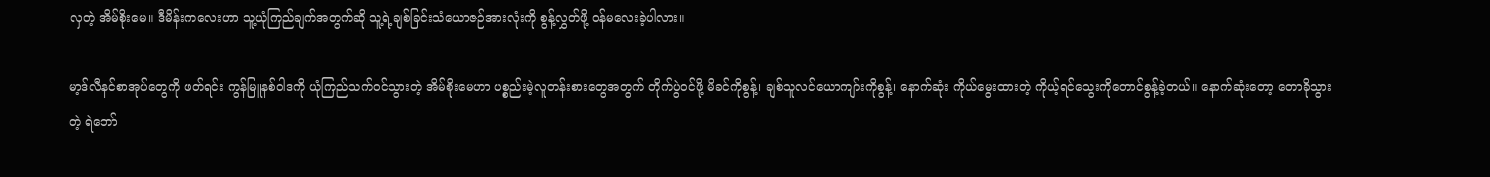လှတဲ့ အိမ်စိုးမေ။ ဒီမိန်းကလေးဟာ သူ့ယုံကြည်ချက်အတွက်ဆို သူ့ရဲ့ချစ်ခြင်းသံယောဇဉ်အားလုံးကို စွန့်လွှတ်ဖို့ ဝန်မလေးခဲ့ပါလား။

မာ့ဒ်လီနင်စာအုပ်တွေကို ဖတ်ရင်း ကွန်မြူနစ်ဝါဒကို ယုံကြည်သက်ဝင်သွားတဲ့ အိမ်စိုးမေဟာ ပစ္စည်းမဲ့လူတန်းစားတွေအတွက် တိုက်ပွဲဝင်ဖို့ မိခင်ကိုစွန့်၊ ချစ်သူလင်ယောကျာ်းကိုစွန့်၊ နောက်ဆုံး ကိုယ်မွေးထားတဲ့ ကိုယ့်ရင်သွေးကိုတောင်စွန့်ခဲ့တယ်။ နောက်ဆုံးတော့ တောခိုသွားတဲ့ ရဲဘော်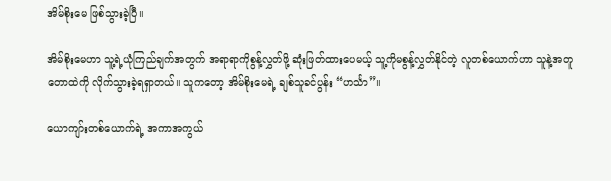အိမ်စိုးမေ ဖြစ်သွားခဲ့ပြီ။

အိမ်စိုးမေဟာ သူ့ရဲ့ယုံကြည်ချက်အတွက် အရာရာကိုစွန့်လွှတ်ဖို့ ဆုံးဖြတ်ထားပေမယ့် သူ့ကိုမစွန့်လွှတ်နိုင်တဲ့ လူတစ်ယောက်ဟာ သူနဲ့အတူတောထဲကို လိုက်သွားခဲ့ရရှာတယ်။ သူကတော့ အိမ်စိုးမေရဲ့ ချစ်သူခင်ပွန်း “ဟင်္သာ”။

ယောကျာ်းတစ်ယောက်ရဲ့ အကာအကွယ်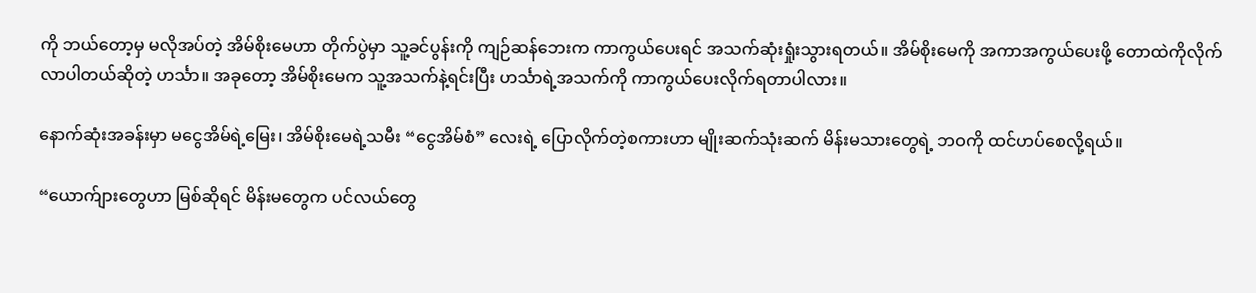ကို ဘယ်တော့မှ မလိုအပ်တဲ့ အိမ်စိုးမေဟာ တိုက်ပွဲမှာ သူ့ခင်ပွန်းကို ကျဉ်ဆန်ဘေးက ကာကွယ်ပေးရင် အသက်ဆုံးရှုံးသွားရတယ်။ အိမ်စိုးမေကို အကာအကွယ်ပေးဖို့ တောထဲကိုလိုက်လာပါတယ်ဆိုတဲ့ ဟင်္သာ။ အခုတော့ အိမ်စိုးမေက သူ့အသက်နဲ့ရင်းပြီး ဟင်္သာရဲ့အသက်ကို ကာကွယ်ပေးလိုက်ရတာပါလား။

နောက်ဆုံးအခန်းမှာ မငွေအိမ်ရဲ့မြေး၊ အိမ်စိုးမေရဲ့သမီး “ငွေအိမ်စံ” လေးရဲ့ ပြောလိုက်တဲ့စကားဟာ မျိုးဆက်သုံးဆက် မိန်းမသားတွေရဲ့ ဘဝကို ထင်ဟပ်စေလို့ရယ်။

“ယောက်ျားတွေဟာ မြစ်ဆိုရင် မိန်းမတွေက ပင်လယ်တွေ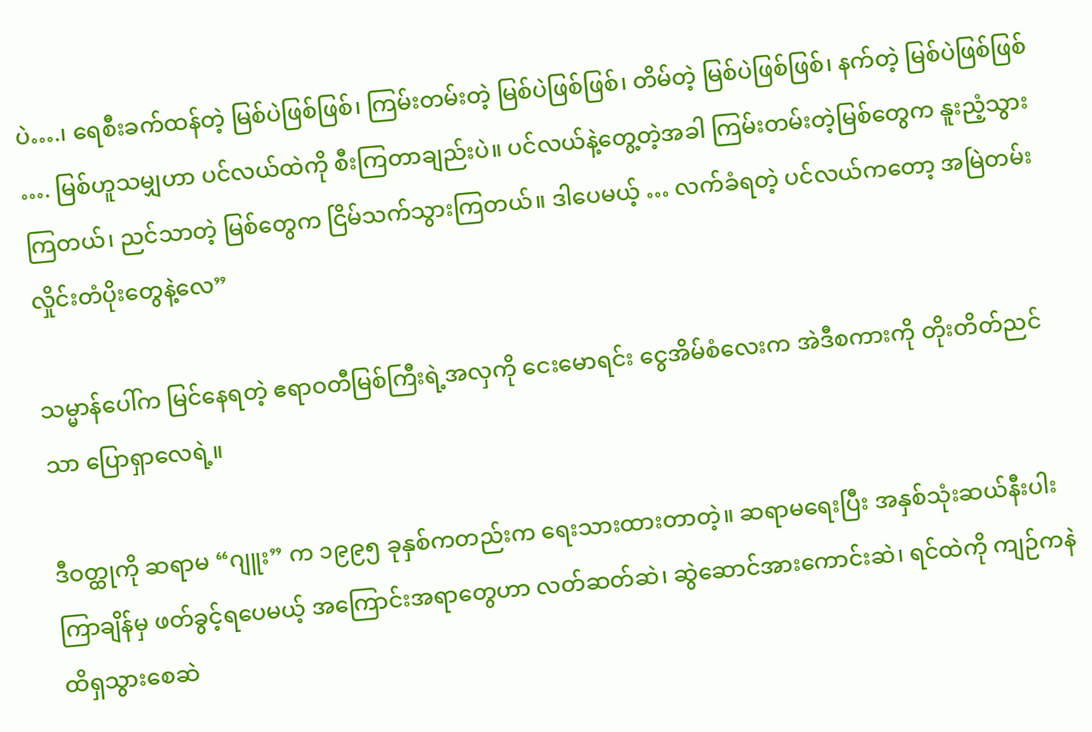ပဲ….၊ ရေစီးခက်ထန်တဲ့ မြစ်ပဲဖြစ်ဖြစ်၊ ကြမ်းတမ်းတဲ့ မြစ်ပဲဖြစ်ဖြစ်၊ တိမ်တဲ့ မြစ်ပဲဖြစ်ဖြစ်၊ နက်တဲ့ မြစ်ပဲဖြစ်ဖြစ် …. မြစ်ဟူသမျှဟာ ပင်လယ်ထဲကို စီးကြတာချည်းပဲ။ ပင်လယ်နဲ့တွေ့တဲ့အခါ ကြမ်းတမ်းတဲ့မြစ်တွေက နူးညံ့သွားကြတယ်၊ ညင်သာတဲ့ မြစ်တွေက ငြိမ်သက်သွားကြတယ်။ ဒါပေမယ့် … လက်ခံရတဲ့ ပင်လယ်ကတော့ အမြဲတမ်း လှိုင်းတံပိုးတွေနဲ့လေ”

သမ္မာန်ပေါ်က မြင်နေရတဲ့ ဧရာဝတီမြစ်ကြီးရဲ့အလှကို ငေးမောရင်း ငွေအိမ်စံလေးက အဲဒီစကားကို တိုးတိတ်ညင်သာ ပြောရှာလေရဲ့။

ဒီဝတ္ထုကို ဆရာမ “ဂျူး” က ၁၉၉၅ ခုနှစ်ကတည်းက ရေးသားထားတာတဲ့။ ဆရာမရေးပြီး အနှစ်သုံးဆယ်နီးပါးကြာချိန်မှ ဖတ်ခွင့်ရပေမယ့် အကြောင်းအရာတွေဟာ လတ်ဆတ်ဆဲ၊ ဆွဲဆောင်အားကောင်းဆဲ၊ ရင်ထဲကို ကျဉ်ကနဲ ထိရှသွားစေဆဲ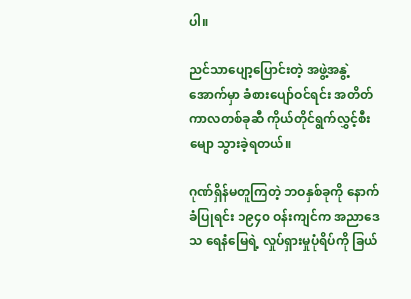ပါ။

ညင်သာပျော့ပြောင်းတဲ့ အဖွဲ့အနွဲ့အောက်မှာ ခံစားပျော်ဝင်ရင်း အတိတ်ကာလတစ်ခုဆီ ကိုယ်တိုင်ရွက်လွှင့်စီးမျော သွားခဲ့ရတယ်။

ဂုဏ်ရှိန်မတူကြတဲ့ ဘဝနှစ်ခုကို နောက်ခံပြုရင်း ၁၉၄၀ ဝန်းကျင်က အညာဒေသ ရေနံမြေရဲ့ လှုပ်ရှားမှုပုံရိပ်ကို ခြယ်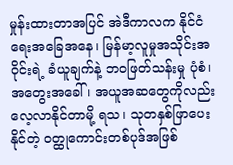မှုန်းထားတာအပြင် အဲဒီကာလက နိုင်ငံရေးအခြေအနေ၊ မြန်မာ့လူမှုအသိုင်းအဝိုင်းရဲ့ ခံယူချက်နဲ့ ဘဝဖြတ်သန်းမှု ပုံစံ၊ အတွေးအခေါ်၊ အယူအဆတွေကိုလည်း လေ့လာနိုင်တာမို့ ရသ၊ သုတနှစ်ဖြာပေးနိုင်တဲ့ ဝတ္ထုကောင်းတစ်ပုဒ်အဖြစ်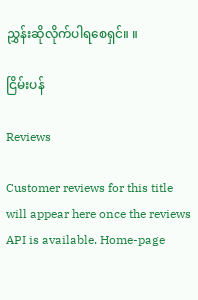ညွှန်းဆိုလိုက်ပါရစေရှင်။ ။

ငြိမ်းပန်

Reviews

Customer reviews for this title will appear here once the reviews API is available. Home-page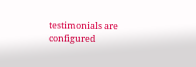testimonials are configured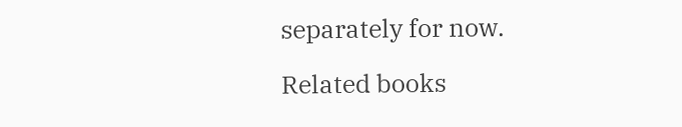separately for now.

Related books